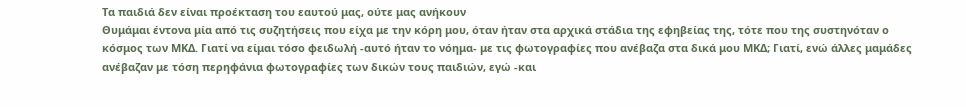Tα παιδιά δεν είναι προέκταση του εαυτού μας, ούτε μας ανήκουν
Θυμάμαι έντονα μία από τις συζητήσεις που είχα με την κόρη μου, όταν ήταν στα αρχικά στάδια της εφηβείας της, τότε που της συστηνόταν ο κόσμος των ΜΚΔ. Γιατί να είμαι τόσο φειδωλή -αυτό ήταν το νόημα- με τις φωτογραφίες που ανέβαζα στα δικά μου ΜΚΔ; Γιατί, ενώ άλλες μαμάδες ανέβαζαν με τόση περηφάνια φωτογραφίες των δικών τους παιδιών, εγώ -και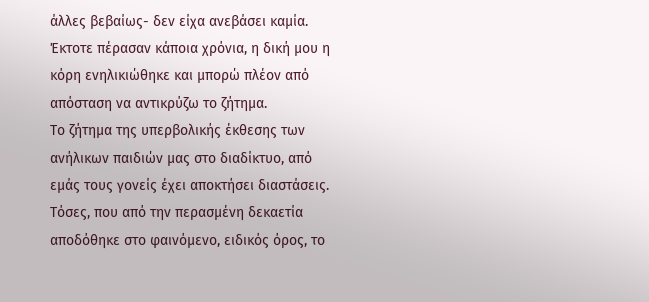άλλες βεβαίως- δεν είχα ανεβάσει καμία. Έκτοτε πέρασαν κάποια χρόνια, η δική μου η κόρη ενηλικιώθηκε και μπορώ πλέον από απόσταση να αντικρύζω το ζήτημα.
Το ζήτημα της υπερβολικής έκθεσης των ανήλικων παιδιών μας στο διαδίκτυο, από εμάς τους γονείς έχει αποκτήσει διαστάσεις. Τόσες, που από την περασμένη δεκαετία αποδόθηκε στο φαινόμενο, ειδικός όρος, το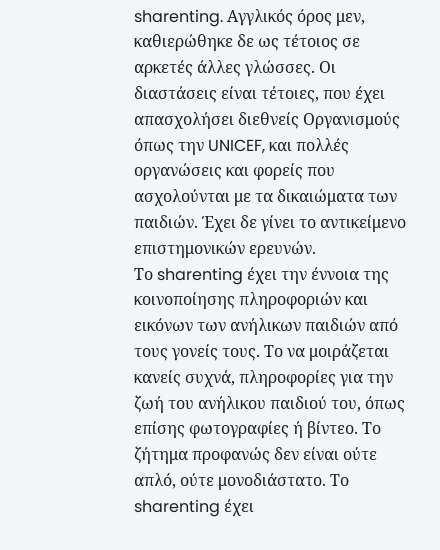sharenting. Αγγλικός όρος μεν, καθιερώθηκε δε ως τέτοιος σε αρκετές άλλες γλώσσες. Οι διαστάσεις είναι τέτοιες, που έχει απασχολήσει διεθνείς Οργανισμούς όπως την UNICEF, και πολλές οργανώσεις και φορείς που ασχολούνται με τα δικαιώματα των παιδιών. Έχει δε γίνει το αντικείμενο επιστημονικών ερευνών.
Το sharenting έχει την έννοια της κοινοποίησης πληροφοριών και εικόνων των ανήλικων παιδιών από τους γονείς τους. Το να μοιράζεται κανείς συχνά, πληροφορίες για την ζωή του ανήλικου παιδιού του, όπως επίσης φωτογραφίες ή βίντεο. Το ζήτημα προφανώς δεν είναι ούτε απλό, ούτε μονοδιάστατο. Το sharenting έχει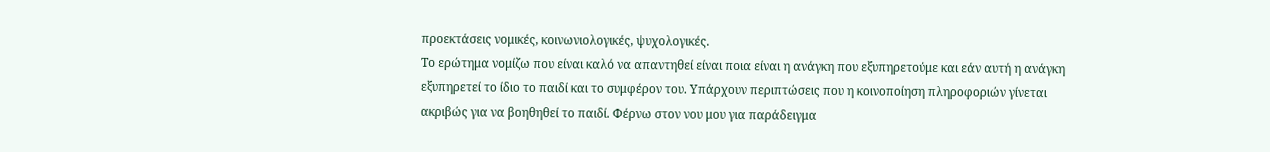προεκτάσεις νομικές, κοινωνιολογικές, ψυχολογικές.
Το ερώτημα νομίζω που είναι καλό να απαντηθεί είναι ποια είναι η ανάγκη που εξυπηρετούμε και εάν αυτή η ανάγκη εξυπηρετεί το ίδιο το παιδί και το συμφέρον του. Υπάρχουν περιπτώσεις που η κοινοποίηση πληροφοριών γίνεται ακριβώς για να βοηθηθεί το παιδί. Φέρνω στον νου μου για παράδειγμα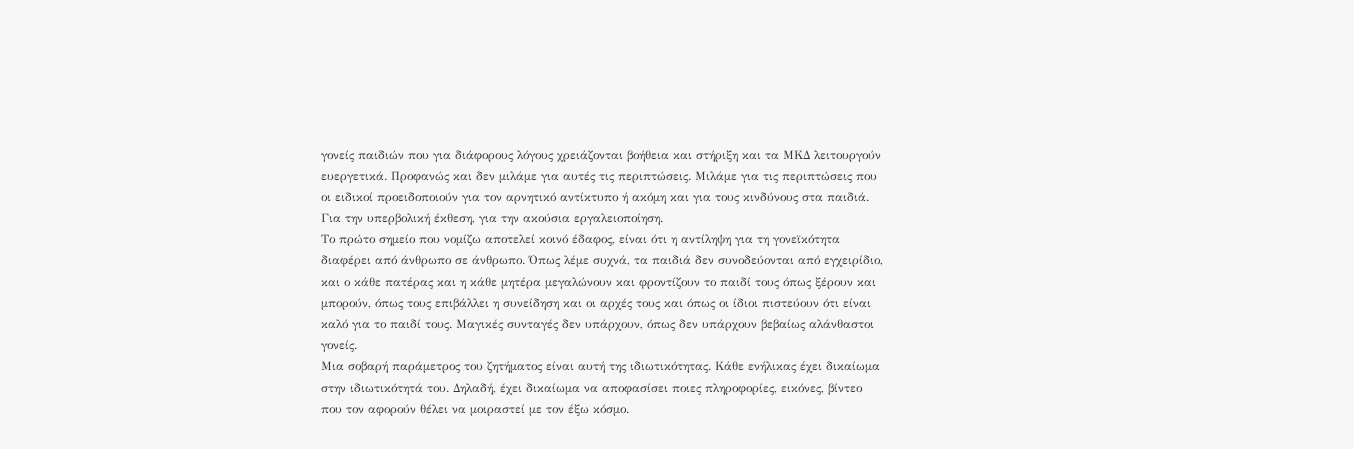γονείς παιδιών που για διάφορους λόγους χρειάζονται βοήθεια και στήριξη και τα ΜΚΔ λειτουργούν ευεργετικά. Προφανώς και δεν μιλάμε για αυτές τις περιπτώσεις. Μιλάμε για τις περιπτώσεις που οι ειδικοί προειδοποιούν για τον αρνητικό αντίκτυπο ή ακόμη και για τους κινδύνους στα παιδιά. Για την υπερβολική έκθεση, για την ακούσια εργαλειοποίηση.
Το πρώτο σημείο που νομίζω αποτελεί κοινό έδαφος, είναι ότι η αντίληψη για τη γονεϊκότητα διαφέρει από άνθρωπο σε άνθρωπο. Όπως λέμε συχνά, τα παιδιά δεν συνοδεύονται από εγχειρίδιο, και ο κάθε πατέρας και η κάθε μητέρα μεγαλώνουν και φροντίζουν το παιδί τους όπως ξέρουν και μπορούν, όπως τους επιβάλλει η συνείδηση και οι αρχές τους και όπως οι ίδιοι πιστεύουν ότι είναι καλό για το παιδί τους. Μαγικές συνταγές δεν υπάρχουν, όπως δεν υπάρχουν βεβαίως αλάνθαστοι γονείς.
Μια σοβαρή παράμετρος του ζητήματος είναι αυτή της ιδιωτικότητας. Κάθε ενήλικας έχει δικαίωμα στην ιδιωτικότητά του. Δηλαδή, έχει δικαίωμα να αποφασίσει ποιες πληροφορίες, εικόνες, βίντεο που τον αφορούν θέλει να μοιραστεί με τον έξω κόσμο.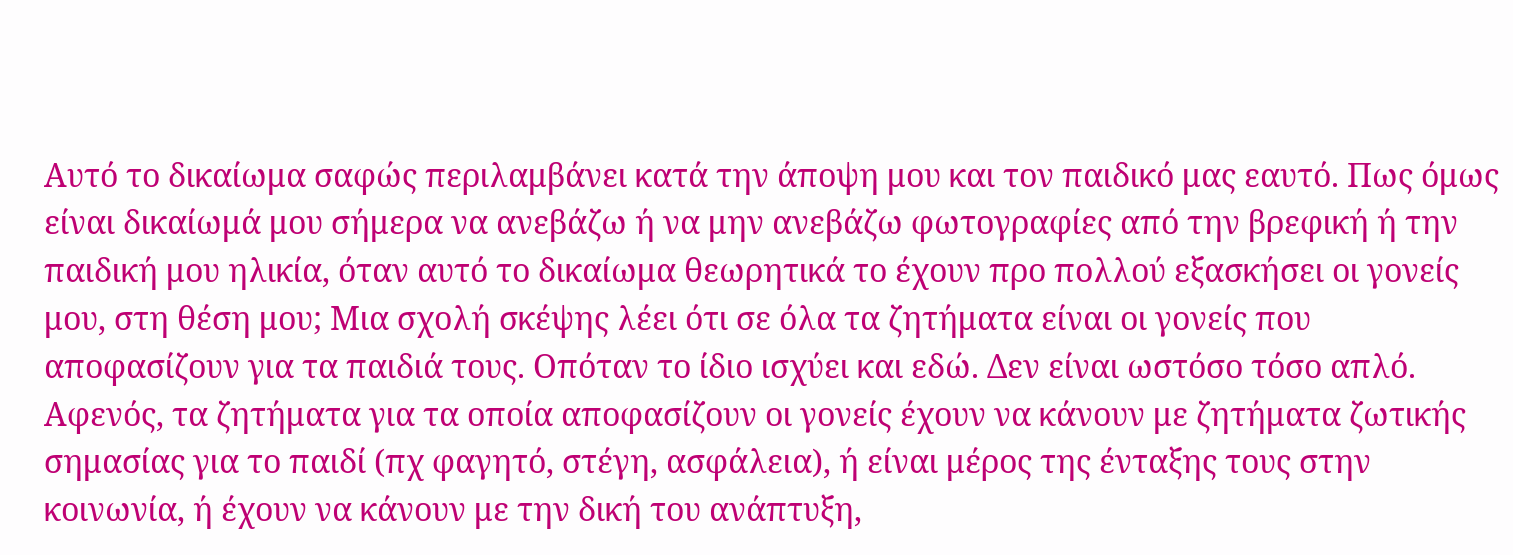Αυτό το δικαίωμα σαφώς περιλαμβάνει κατά την άποψη μου και τον παιδικό μας εαυτό. Πως όμως είναι δικαίωμά μου σήμερα να ανεβάζω ή να μην ανεβάζω φωτογραφίες από την βρεφική ή την παιδική μου ηλικία, όταν αυτό το δικαίωμα θεωρητικά το έχουν προ πολλού εξασκήσει οι γονείς μου, στη θέση μου; Μια σχολή σκέψης λέει ότι σε όλα τα ζητήματα είναι οι γονείς που αποφασίζουν για τα παιδιά τους. Οπόταν το ίδιο ισχύει και εδώ. Δεν είναι ωστόσο τόσο απλό. Αφενός, τα ζητήματα για τα οποία αποφασίζουν οι γονείς έχουν να κάνουν με ζητήματα ζωτικής σημασίας για το παιδί (πχ φαγητό, στέγη, ασφάλεια), ή είναι μέρος της ένταξης τους στην κοινωνία, ή έχουν να κάνουν με την δική του ανάπτυξη,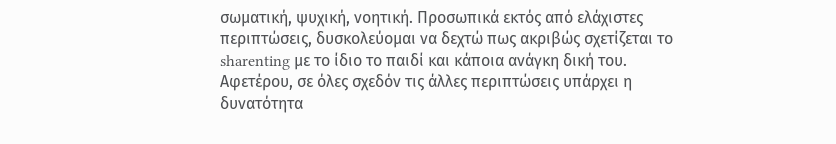σωματική, ψυχική, νοητική. Προσωπικά εκτός από ελάχιστες περιπτώσεις, δυσκολεύομαι να δεχτώ πως ακριβώς σχετίζεται το sharenting με το ίδιο το παιδί και κάποια ανάγκη δική του.
Αφετέρου, σε όλες σχεδόν τις άλλες περιπτώσεις υπάρχει η δυνατότητα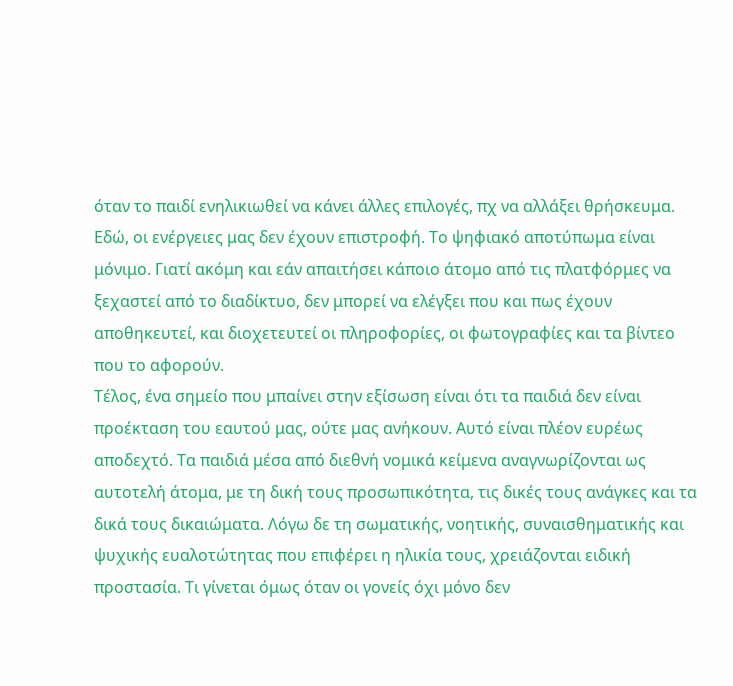όταν το παιδί ενηλικιωθεί να κάνει άλλες επιλογές, πχ να αλλάξει θρήσκευμα. Εδώ, οι ενέργειες μας δεν έχουν επιστροφή. Το ψηφιακό αποτύπωμα είναι μόνιμο. Γιατί ακόμη και εάν απαιτήσει κάποιο άτομο από τις πλατφόρμες να ξεχαστεί από το διαδίκτυο, δεν μπορεί να ελέγξει που και πως έχουν αποθηκευτεί, και διοχετευτεί οι πληροφορίες, οι φωτογραφίες και τα βίντεο που το αφορούν.
Τέλος, ένα σημείο που μπαίνει στην εξίσωση είναι ότι τα παιδιά δεν είναι προέκταση του εαυτού μας, ούτε μας ανήκουν. Αυτό είναι πλέον ευρέως αποδεχτό. Τα παιδιά μέσα από διεθνή νομικά κείμενα αναγνωρίζονται ως αυτοτελή άτομα, με τη δική τους προσωπικότητα, τις δικές τους ανάγκες και τα δικά τους δικαιώματα. Λόγω δε τη σωματικής, νοητικής, συναισθηματικής και ψυχικής ευαλοτώτητας που επιφέρει η ηλικία τους, χρειάζονται ειδική προστασία. Τι γίνεται όμως όταν οι γονείς όχι μόνο δεν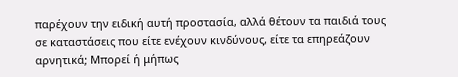παρέχουν την ειδική αυτή προστασία, αλλά θέτουν τα παιδιά τους σε καταστάσεις που είτε ενέχουν κινδύνους, είτε τα επηρεάζουν αρνητικά; Μπορεί ή μήπως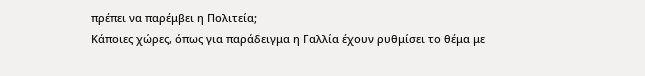πρέπει να παρέμβει η Πολιτεία;
Κάποιες χώρες, όπως για παράδειγμα η Γαλλία έχουν ρυθμίσει το θέμα με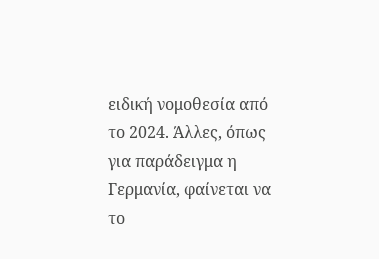ειδική νομοθεσία από το 2024. Άλλες, όπως για παράδειγμα η Γερμανία, φαίνεται να το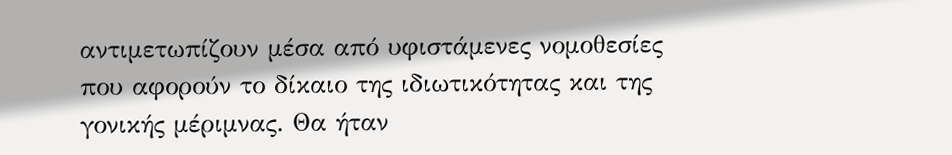αντιμετωπίζουν μέσα από υφιστάμενες νομοθεσίες που αφορούν το δίκαιο της ιδιωτικότητας και της γονικής μέριμνας. Θα ήταν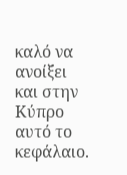καλό να ανοίξει και στην Κύπρο αυτό το κεφάλαιο.